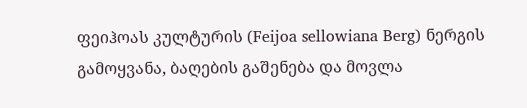ფეიჰოას კულტურის (Feijoa sellowiana Berg) ნერგის გამოყვანა, ბაღების გაშენება და მოვლა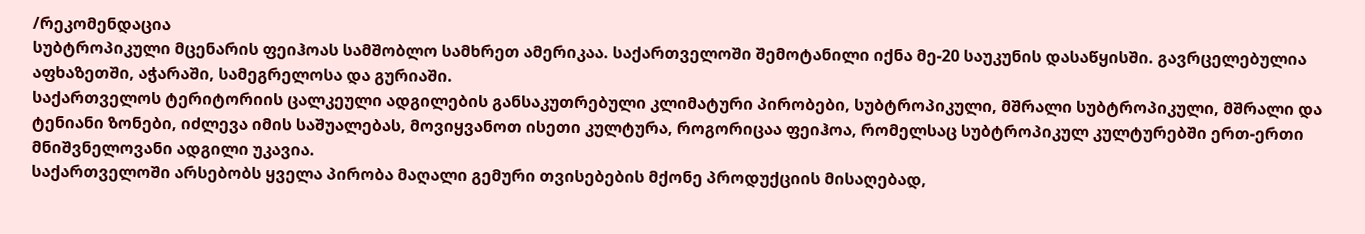/რეკომენდაცია
სუბტროპიკული მცენარის ფეიჰოას სამშობლო სამხრეთ ამერიკაა. საქართველოში შემოტანილი იქნა მე-20 საუკუნის დასაწყისში. გავრცელებულია აფხაზეთში, აჭარაში, სამეგრელოსა და გურიაში.
საქართველოს ტერიტორიის ცალკეული ადგილების განსაკუთრებული კლიმატური პირობები, სუბტროპიკული, მშრალი სუბტროპიკული, მშრალი და ტენიანი ზონები, იძლევა იმის საშუალებას, მოვიყვანოთ ისეთი კულტურა, როგორიცაა ფეიჰოა, რომელსაც სუბტროპიკულ კულტურებში ერთ-ერთი მნიშვნელოვანი ადგილი უკავია.
საქართველოში არსებობს ყველა პირობა მაღალი გემური თვისებების მქონე პროდუქციის მისაღებად,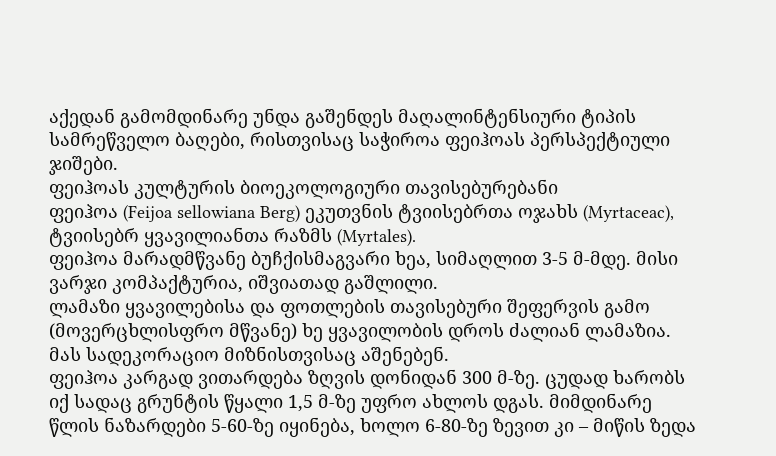აქედან გამომდინარე უნდა გაშენდეს მაღალინტენსიური ტიპის სამრეწველო ბაღები, რისთვისაც საჭიროა ფეიჰოას პერსპექტიული ჯიშები.
ფეიჰოას კულტურის ბიოეკოლოგიური თავისებურებანი
ფეიჰოა (Feijoa sellowiana Berg) ეკუთვნის ტვიისებრთა ოჯახს (Myrtaceac), ტვიისებრ ყვავილიანთა რაზმს (Myrtales).
ფეიჰოა მარადმწვანე ბუჩქისმაგვარი ხეა, სიმაღლით 3-5 მ-მდე. მისი ვარჯი კომპაქტურია, იშვიათად გაშლილი.
ლამაზი ყვავილებისა და ფოთლების თავისებური შეფერვის გამო (მოვერცხლისფრო მწვანე) ხე ყვავილობის დროს ძალიან ლამაზია. მას სადეკორაციო მიზნისთვისაც აშენებენ.
ფეიჰოა კარგად ვითარდება ზღვის დონიდან 300 მ-ზე. ცუდად ხარობს იქ სადაც გრუნტის წყალი 1,5 მ-ზე უფრო ახლოს დგას. მიმდინარე წლის ნაზარდები 5-60-ზე იყინება, ხოლო 6-80-ზე ზევით კი – მიწის ზედა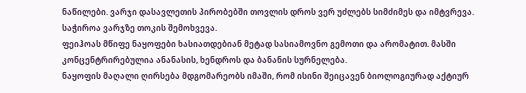ნაწილები. ვარჯი დასავლეთის პირობებში თოვლის დროს ვერ უძლებს სიმძიმეს და იმტვრევა. საჭიროა ვარჯზე თოკის შემოხვევა.
ფეიჰოას მწიფე ნაყოფები ხასიათდებიან მეტად სასიამოვნო გემოთი და არომატით. მასში კონცენტრირებულია ანანასის, ხენდროს და ბანანის სურნელება.
ნაყოფის მაღალი ღირსება მდგომარეობს იმაში, რომ ისინი შეიცავენ ბიოლოგიურად აქტიურ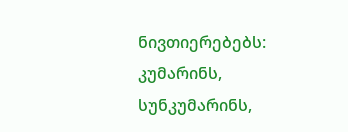ნივთიერებებს: კუმარინს, სუნკუმარინს,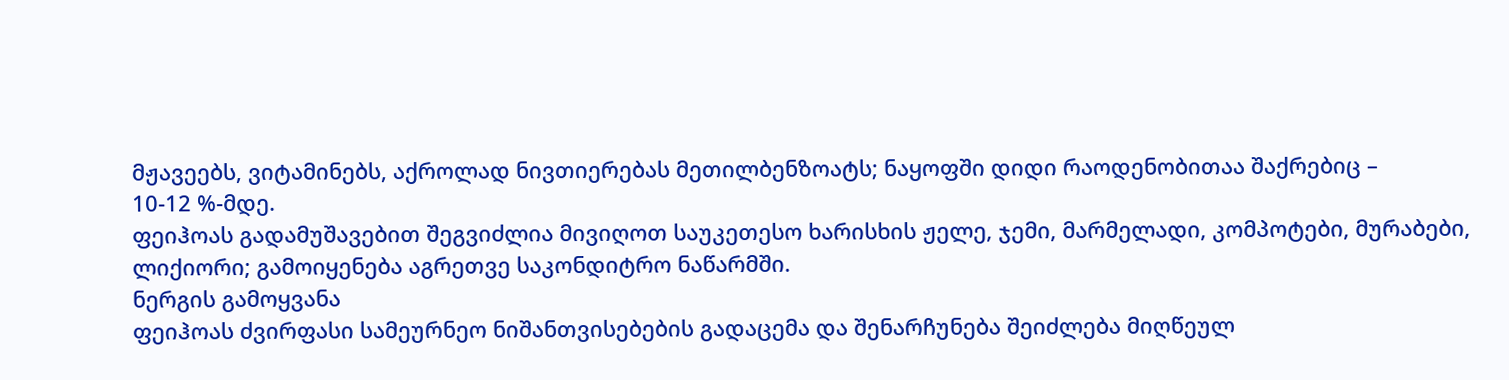მჟავეებს, ვიტამინებს, აქროლად ნივთიერებას მეთილბენზოატს; ნაყოფში დიდი რაოდენობითაა შაქრებიც –
10-12 %-მდე.
ფეიჰოას გადამუშავებით შეგვიძლია მივიღოთ საუკეთესო ხარისხის ჟელე, ჯემი, მარმელადი, კომპოტები, მურაბები, ლიქიორი; გამოიყენება აგრეთვე საკონდიტრო ნაწარმში.
ნერგის გამოყვანა
ფეიჰოას ძვირფასი სამეურნეო ნიშანთვისებების გადაცემა და შენარჩუნება შეიძლება მიღწეულ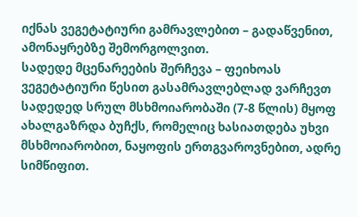იქნას ვეგეტატიური გამრავლებით – გადაწვენით, ამონაყრებზე შემორგოლვით.
სადედე მცენარეების შერჩევა – ფეიხოას ვეგეტატიური წესით გასამრავლებლად ვარჩევთ სადედედ სრულ მსხმოიარობაში (7-8 წლის) მყოფ ახალგაზრდა ბუჩქს, რომელიც ხასიათდება უხვი მსხმოიარობით, ნაყოფის ერთგვაროვნებით, ადრე სიმწიფით.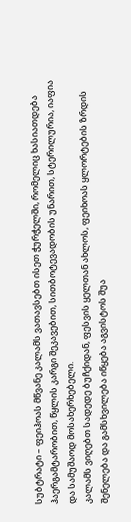სუბტრატი – ფეიჰოას მწვანე კალამს ვათავსებთ ისეთ ჭურჭელში, რომელიც ხასიათდება ჰაერგამტარობით, წყლის კარგი შეკავებით, სითბოტევადობის უნარით, სტერილურია, იაფია და სამუშაოდ მოსახერხებელი.
კალამს ვიღებთ სადედე ბუჩქიდან, ფესვის ყელთან ახლოს, ფეიხოას ყლორტების ზრდის შენელება და გამსხვილება იწყება აგვისტოს შუა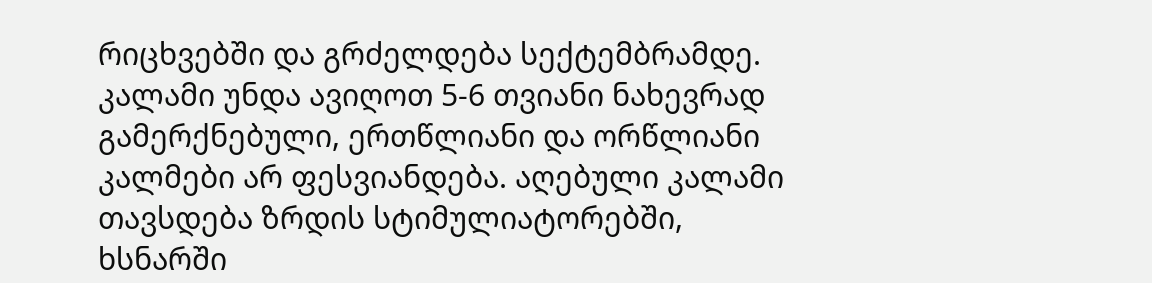რიცხვებში და გრძელდება სექტემბრამდე. კალამი უნდა ავიღოთ 5-6 თვიანი ნახევრად გამერქნებული, ერთწლიანი და ორწლიანი კალმები არ ფესვიანდება. აღებული კალამი თავსდება ზრდის სტიმულიატორებში, ხსნარში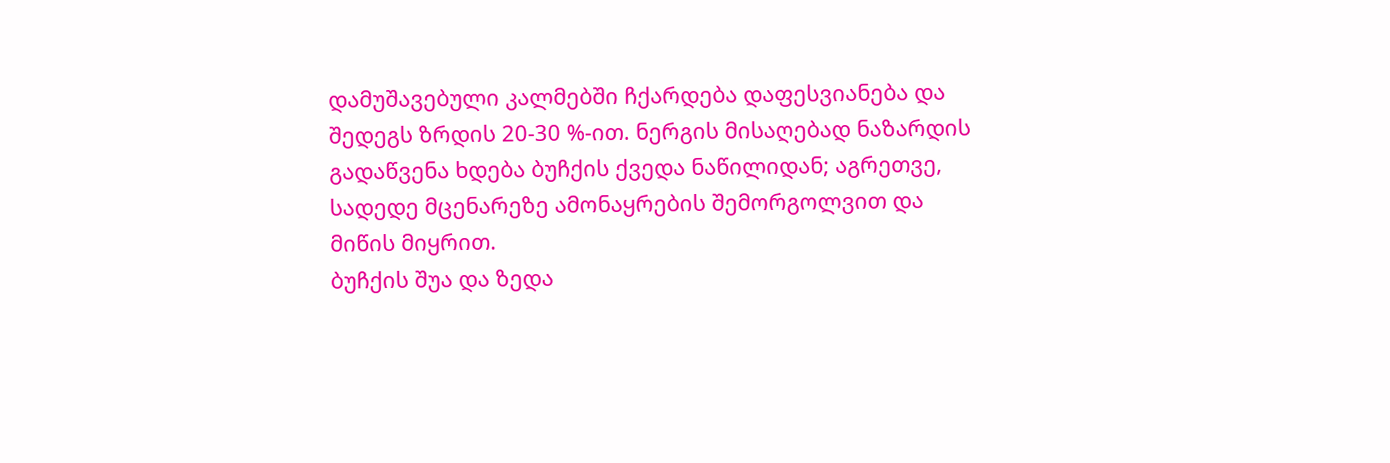დამუშავებული კალმებში ჩქარდება დაფესვიანება და შედეგს ზრდის 20-30 %-ით. ნერგის მისაღებად ნაზარდის გადაწვენა ხდება ბუჩქის ქვედა ნაწილიდან; აგრეთვე, სადედე მცენარეზე ამონაყრების შემორგოლვით და მიწის მიყრით.
ბუჩქის შუა და ზედა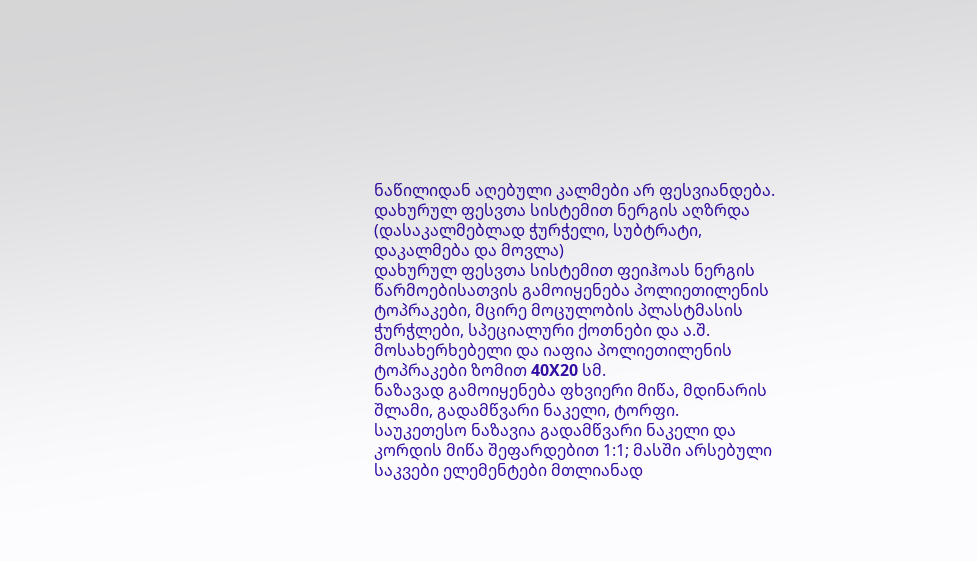ნაწილიდან აღებული კალმები არ ფესვიანდება.
დახურულ ფესვთა სისტემით ნერგის აღზრდა
(დასაკალმებლად ჭურჭელი, სუბტრატი, დაკალმება და მოვლა)
დახურულ ფესვთა სისტემით ფეიჰოას ნერგის წარმოებისათვის გამოიყენება პოლიეთილენის ტოპრაკები, მცირე მოცულობის პლასტმასის ჭურჭლები, სპეციალური ქოთნები და ა.შ. მოსახერხებელი და იაფია პოლიეთილენის ტოპრაკები ზომით 40X20 სმ.
ნაზავად გამოიყენება ფხვიერი მიწა, მდინარის შლამი, გადამწვარი ნაკელი, ტორფი.
საუკეთესო ნაზავია გადამწვარი ნაკელი და კორდის მიწა შეფარდებით 1:1; მასში არსებული საკვები ელემენტები მთლიანად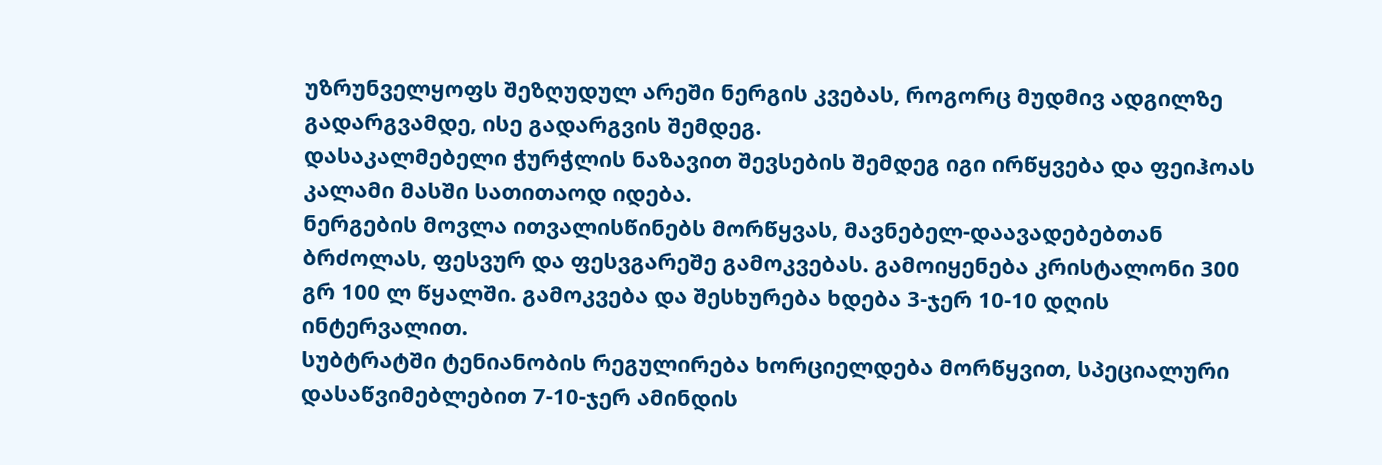უზრუნველყოფს შეზღუდულ არეში ნერგის კვებას, როგორც მუდმივ ადგილზე გადარგვამდე, ისე გადარგვის შემდეგ.
დასაკალმებელი ჭურჭლის ნაზავით შევსების შემდეგ იგი ირწყვება და ფეიჰოას კალამი მასში სათითაოდ იდება.
ნერგების მოვლა ითვალისწინებს მორწყვას, მავნებელ-დაავადებებთან ბრძოლას, ფესვურ და ფესვგარეშე გამოკვებას. გამოიყენება კრისტალონი 300 გრ 100 ლ წყალში. გამოკვება და შესხურება ხდება 3-ჯერ 10-10 დღის ინტერვალით.
სუბტრატში ტენიანობის რეგულირება ხორციელდება მორწყვით, სპეციალური დასაწვიმებლებით 7-10-ჯერ ამინდის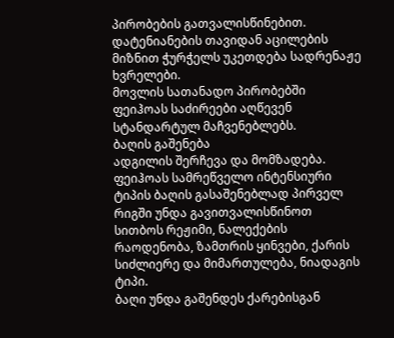პირობების გათვალისწინებით.
დატენიანების თავიდან აცილების მიზნით ჭურჭელს უკეთდება სადრენაჟე ხვრელები.
მოვლის სათანადო პირობებში ფეიჰოას საძირეები აღწევენ სტანდარტულ მაჩვენებლებს.
ბაღის გაშენება
ადგილის შერჩევა და მომზადება. ფეიჰოას სამრეწველო ინტენსიური ტიპის ბაღის გასაშენებლად პირველ რიგში უნდა გავითვალისწინოთ სითბოს რეჟიმი, ნალექების რაოდენობა, ზამთრის ყინვები, ქარის სიძლიერე და მიმართულება, ნიადაგის ტიპი.
ბაღი უნდა გაშენდეს ქარებისგან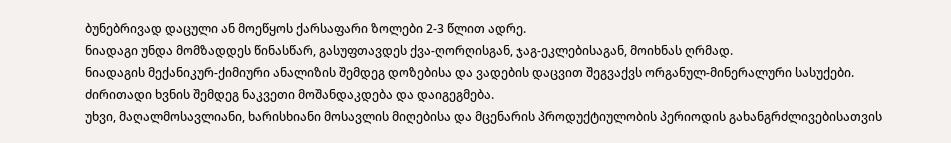ბუნებრივად დაცული ან მოეწყოს ქარსაფარი ზოლები 2-3 წლით ადრე.
ნიადაგი უნდა მომზადდეს წინასწარ, გასუფთავდეს ქვა-ღორღისგან, ჯაგ-ეკლებისაგან, მოიხნას ღრმად.
ნიადაგის მექანიკურ-ქიმიური ანალიზის შემდეგ დოზებისა და ვადების დაცვით შეგვაქვს ორგანულ-მინერალური სასუქები. ძირითადი ხვნის შემდეგ ნაკვეთი მოშანდაკდება და დაიგეგმება.
უხვი, მაღალმოსავლიანი, ხარისხიანი მოსავლის მიღებისა და მცენარის პროდუქტიულობის პერიოდის გახანგრძლივებისათვის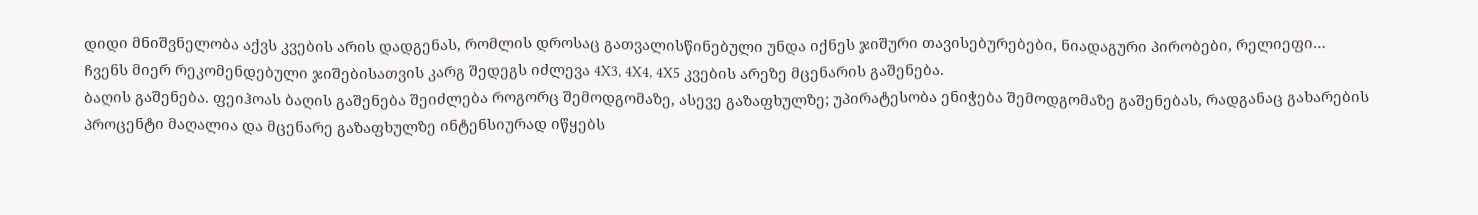დიდი მნიშვნელობა აქვს კვების არის დადგენას, რომლის დროსაც გათვალისწინებული უნდა იქნეს ჯიშური თავისებურებები, ნიადაგური პირობები, რელიეფი…
ჩვენს მიერ რეკომენდებული ჯიშებისათვის კარგ შედეგს იძლევა 4X3, 4X4, 4X5 კვების არეზე მცენარის გაშენება.
ბაღის გაშენება. ფეიჰოას ბაღის გაშენება შეიძლება როგორც შემოდგომაზე, ასევე გაზაფხულზე; უპირატესობა ენიჭება შემოდგომაზე გაშენებას, რადგანაც გახარების პროცენტი მაღალია და მცენარე გაზაფხულზე ინტენსიურად იწყებს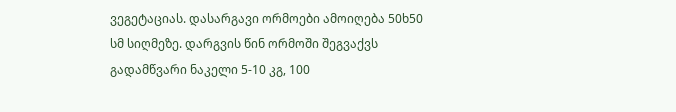ვეგეტაციას. დასარგავი ორმოები ამოიღება 50ხ50 სმ სიღმეზე. დარგვის წინ ორმოში შეგვაქვს გადამწვარი ნაკელი 5-10 კგ, 100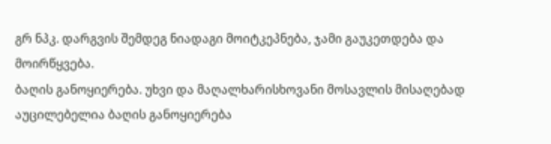გრ ნპკ. დარგვის შემდეგ ნიადაგი მოიტკეპნება, ჯამი გაუკეთდება და მოირწყვება.
ბაღის განოყიერება. უხვი და მაღალხარისხოვანი მოსავლის მისაღებად აუცილებელია ბაღის განოყიერება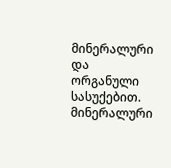მინერალური და ორგანული სასუქებით. მინერალური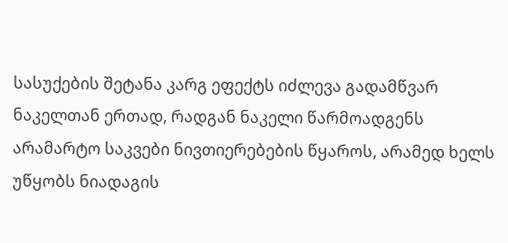სასუქების შეტანა კარგ ეფექტს იძლევა გადამწვარ ნაკელთან ერთად, რადგან ნაკელი წარმოადგენს არამარტო საკვები ნივთიერებების წყაროს, არამედ ხელს უწყობს ნიადაგის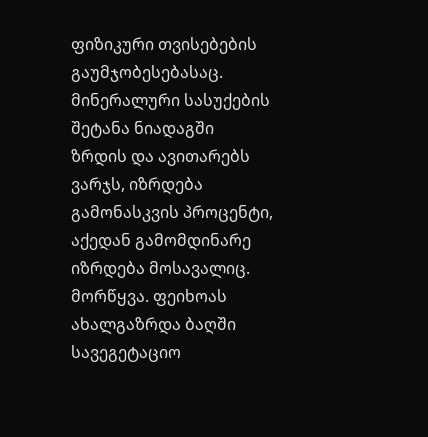ფიზიკური თვისებების გაუმჯობესებასაც.
მინერალური სასუქების შეტანა ნიადაგში ზრდის და ავითარებს ვარჯს, იზრდება გამონასკვის პროცენტი, აქედან გამომდინარე იზრდება მოსავალიც.
მორწყვა. ფეიხოას ახალგაზრდა ბაღში სავეგეტაციო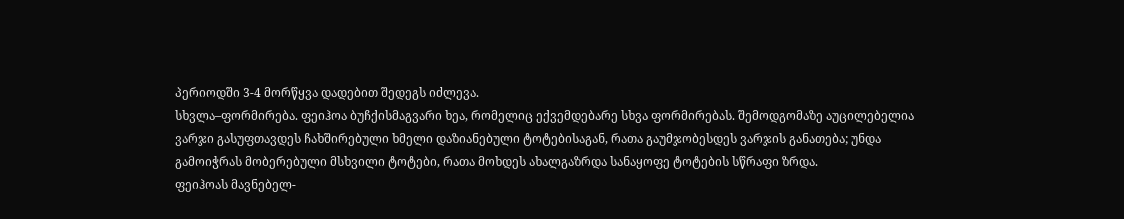პერიოდში 3-4 მორწყვა დადებით შედეგს იძლევა.
სხვლა–ფორმირება. ფეიჰოა ბუჩქისმაგვარი ხეა, რომელიც ექვემდებარე სხვა ფორმირებას. შემოდგომაზე აუცილებელია ვარჯი გასუფთავდეს ჩახშირებული ხმელი დაზიანებული ტოტებისაგან, რათა გაუმჯობესდეს ვარჯის განათება; უნდა გამოიჭრას მობერებული მსხვილი ტოტები, რათა მოხდეს ახალგაზრდა სანაყოფე ტოტების სწრაფი ზრდა.
ფეიჰოას მავნებელ-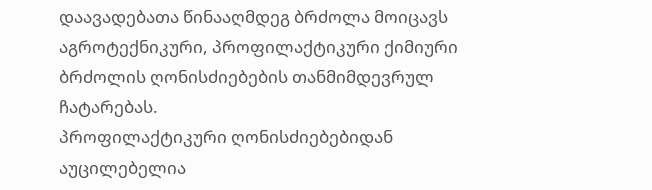დაავადებათა წინააღმდეგ ბრძოლა მოიცავს აგროტექნიკური, პროფილაქტიკური ქიმიური ბრძოლის ღონისძიებების თანმიმდევრულ ჩატარებას.
პროფილაქტიკური ღონისძიებებიდან აუცილებელია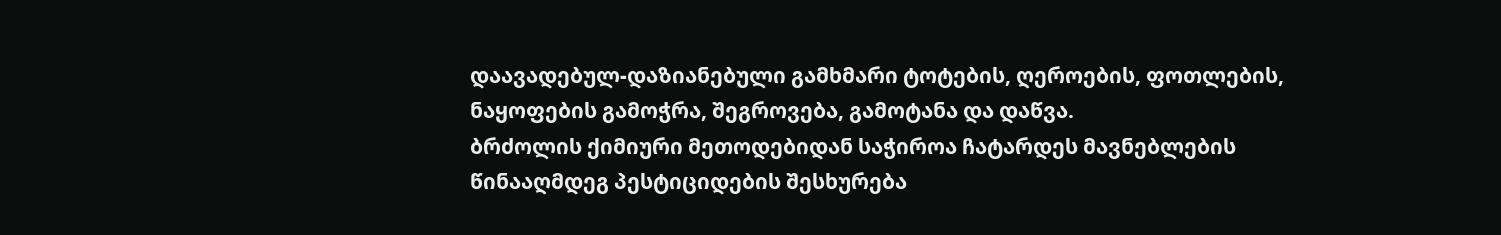დაავადებულ-დაზიანებული გამხმარი ტოტების, ღეროების, ფოთლების, ნაყოფების გამოჭრა, შეგროვება, გამოტანა და დაწვა.
ბრძოლის ქიმიური მეთოდებიდან საჭიროა ჩატარდეს მავნებლების წინააღმდეგ პესტიციდების შესხურება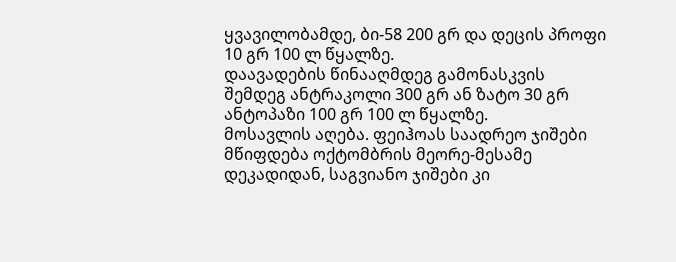ყვავილობამდე, ბი-58 200 გრ და დეცის პროფი 10 გრ 100 ლ წყალზე.
დაავადების წინააღმდეგ გამონასკვის შემდეგ ანტრაკოლი 300 გრ ან ზატო 30 გრ ანტოპაზი 100 გრ 100 ლ წყალზე.
მოსავლის აღება. ფეიჰოას საადრეო ჯიშები მწიფდება ოქტომბრის მეორე-მესამე დეკადიდან, საგვიანო ჯიშები კი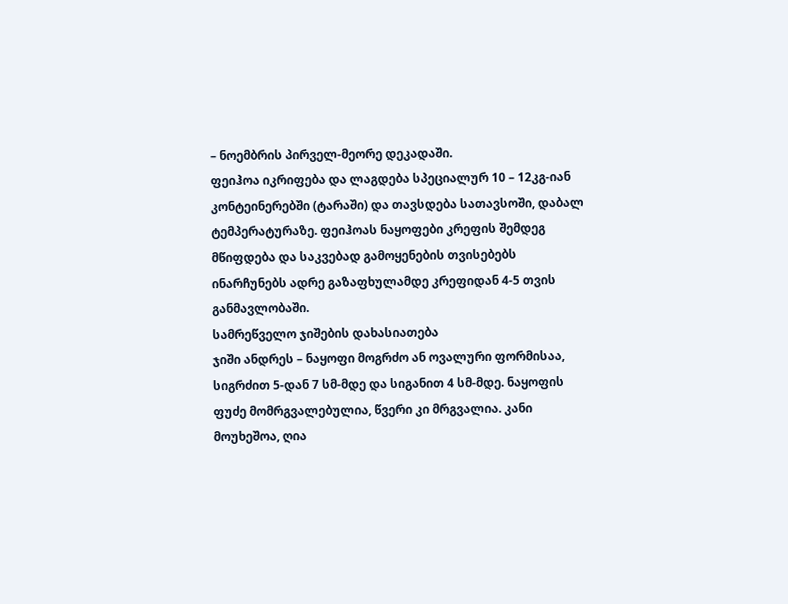– ნოემბრის პირველ-მეორე დეკადაში.
ფეიჰოა იკრიფება და ლაგდება სპეციალურ 10 – 12კგ-იან კონტეინერებში (ტარაში) და თავსდება სათავსოში, დაბალ ტემპერატურაზე. ფეიჰოას ნაყოფები კრეფის შემდეგ მწიფდება და საკვებად გამოყენების თვისებებს ინარჩუნებს ადრე გაზაფხულამდე კრეფიდან 4-5 თვის განმავლობაში.
სამრეწველო ჯიშების დახასიათება
ჯიში ანდრეს – ნაყოფი მოგრძო ან ოვალური ფორმისაა, სიგრძით 5-დან 7 სმ-მდე და სიგანით 4 სმ-მდე. ნაყოფის ფუძე მომრგვალებულია, წვერი კი მრგვალია. კანი მოუხეშოა, ღია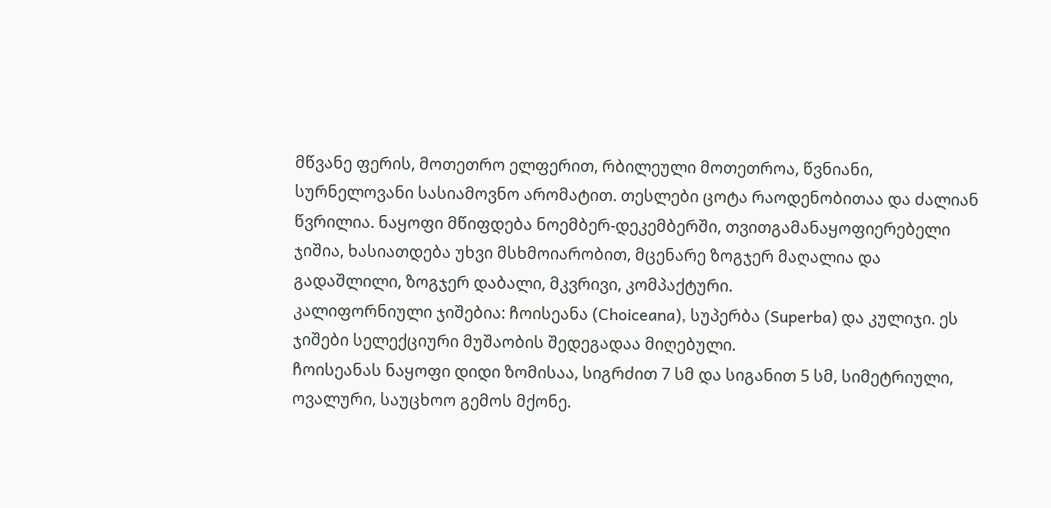მწვანე ფერის, მოთეთრო ელფერით, რბილეული მოთეთროა, წვნიანი, სურნელოვანი სასიამოვნო არომატით. თესლები ცოტა რაოდენობითაა და ძალიან წვრილია. ნაყოფი მწიფდება ნოემბერ-დეკემბერში, თვითგამანაყოფიერებელი ჯიშია, ხასიათდება უხვი მსხმოიარობით, მცენარე ზოგჯერ მაღალია და გადაშლილი, ზოგჯერ დაბალი, მკვრივი, კომპაქტური.
კალიფორნიული ჯიშებია: ჩოისეანა (Choiceana), სუპერბა (Superba) და კულიჯი. ეს ჯიშები სელექციური მუშაობის შედეგადაა მიღებული.
ჩოისეანას ნაყოფი დიდი ზომისაა, სიგრძით 7 სმ და სიგანით 5 სმ, სიმეტრიული, ოვალური, საუცხოო გემოს მქონე.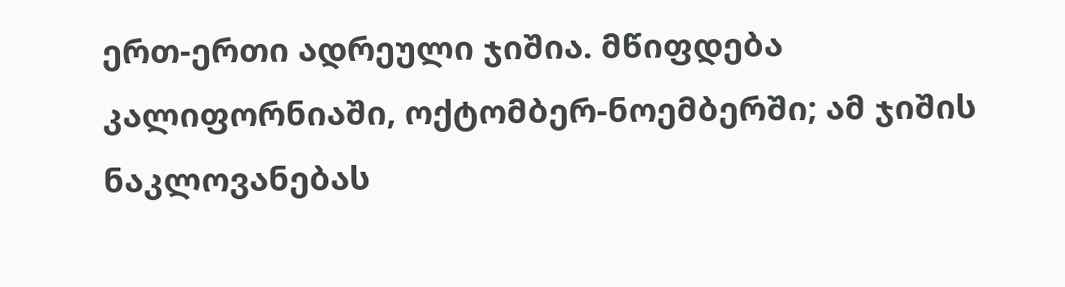ერთ-ერთი ადრეული ჯიშია. მწიფდება კალიფორნიაში, ოქტომბერ-ნოემბერში; ამ ჯიშის ნაკლოვანებას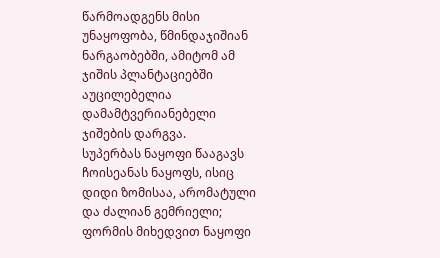წარმოადგენს მისი უნაყოფობა, წმინდაჯიშიან ნარგაობებში, ამიტომ ამ ჯიშის პლანტაციებში აუცილებელია დამამტვერიანებელი ჯიშების დარგვა.
სუპერბას ნაყოფი წააგავს ჩოისეანას ნაყოფს, ისიც დიდი ზომისაა, არომატული და ძალიან გემრიელი; ფორმის მიხედვით ნაყოფი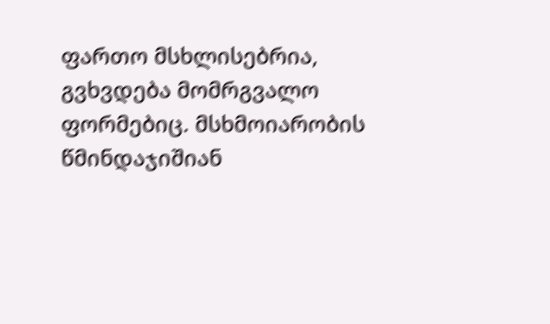ფართო მსხლისებრია, გვხვდება მომრგვალო ფორმებიც. მსხმოიარობის წმინდაჯიშიან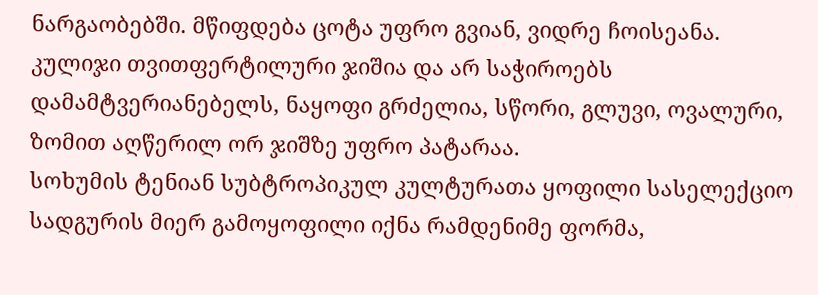ნარგაობებში. მწიფდება ცოტა უფრო გვიან, ვიდრე ჩოისეანა.
კულიჯი თვითფერტილური ჯიშია და არ საჭიროებს დამამტვერიანებელს, ნაყოფი გრძელია, სწორი, გლუვი, ოვალური, ზომით აღწერილ ორ ჯიშზე უფრო პატარაა.
სოხუმის ტენიან სუბტროპიკულ კულტურათა ყოფილი სასელექციო სადგურის მიერ გამოყოფილი იქნა რამდენიმე ფორმა,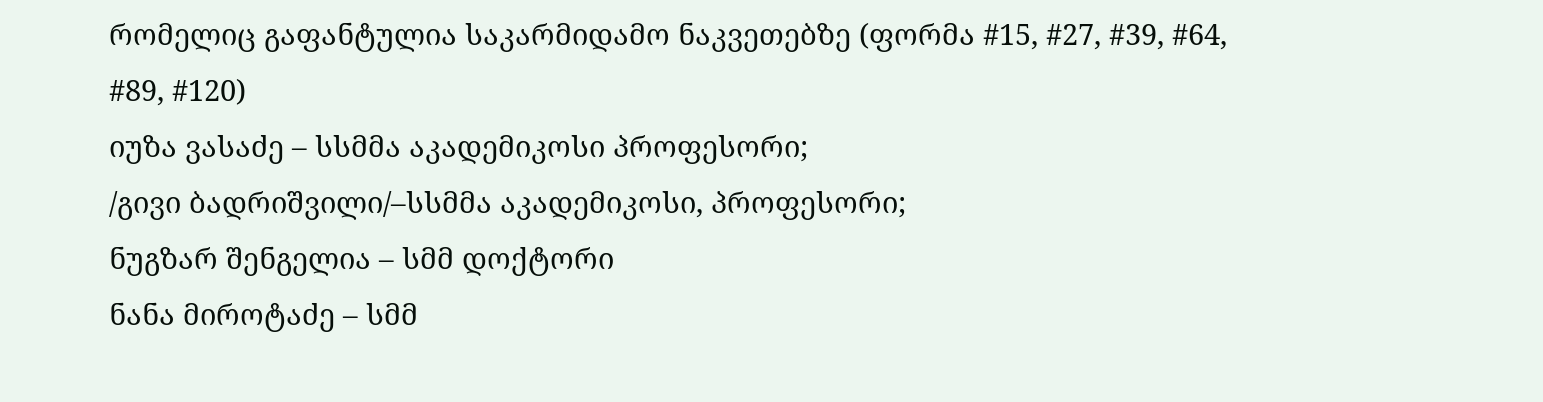რომელიც გაფანტულია საკარმიდამო ნაკვეთებზე (ფორმა #15, #27, #39, #64, #89, #120)
იუზა ვასაძე – სსმმა აკადემიკოსი პროფესორი;
/გივი ბადრიშვილი/–სსმმა აკადემიკოსი, პროფესორი;
ნუგზარ შენგელია – სმმ დოქტორი
ნანა მიროტაძე – სმმ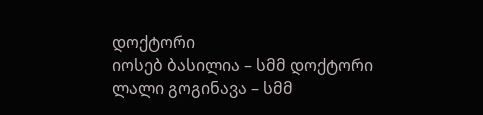დოქტორი
იოსებ ბასილია – სმმ დოქტორი
ლალი გოგინავა – სმმ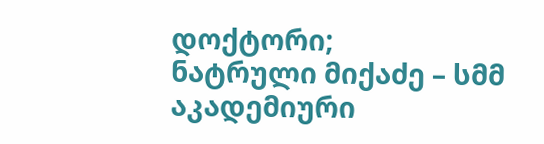დოქტორი;
ნატრული მიქაძე – სმმ აკადემიური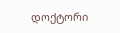დოქტორი